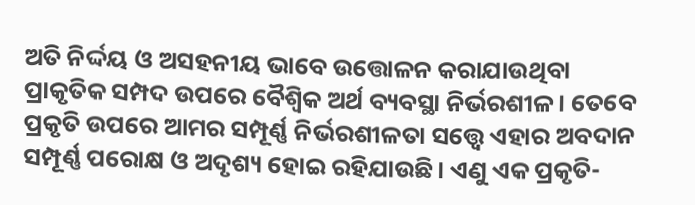ଅତି ନିର୍ଦ୍ଦୟ ଓ ଅସହନୀୟ ଭାବେ ଉତ୍ତୋଳନ କରାଯାଉଥିବା ପ୍ରାକୃତିକ ସମ୍ପଦ ଉପରେ ବୈଶ୍ୱିକ ଅର୍ଥ ବ୍ୟବସ୍ଥା ନିର୍ଭରଶୀଳ। ତେବେ ପ୍ରକୃତି ଉପରେ ଆମର ସମ୍ପୂର୍ଣ୍ଣ ନିର୍ଭରଶୀଳତା ସତ୍ତ୍ୱେ ଏହାର ଅବଦାନ ସମ୍ପୂର୍ଣ୍ଣ ପରୋକ୍ଷ ଓ ଅଦୃଶ୍ୟ ହୋଇ ରହିଯାଉଛି। ଏଣୁ ଏକ ପ୍ରକୃତି-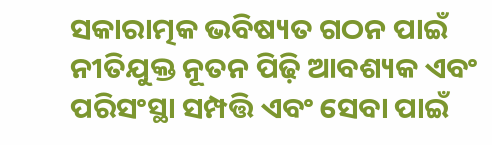ସକାରାତ୍ମକ ଭବିଷ୍ୟତ ଗଠନ ପାଇଁ ନୀତିଯୁକ୍ତ ନୂତନ ପିଢ଼ି ଆବଶ୍ୟକ ଏବଂ ପରିସଂସ୍ଥା ସମ୍ପତ୍ତି ଏବଂ ସେବା ପାଇଁ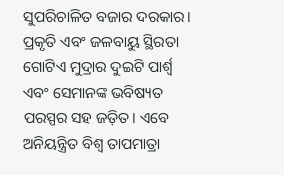ସୁପରିଚାଳିତ ବଜାର ଦରକାର। ପ୍ରକୃତି ଏବଂ ଜଳବାୟୁ ସ୍ଥିରତା ଗୋଟିଏ ମୁଦ୍ରାର ଦୁଇଟି ପାର୍ଶ୍ୱ ଏବଂ ସେମାନଙ୍କ ଭବିଷ୍ୟତ ପରସ୍ପର ସହ ଜଡ଼ିତ। ଏବେ ଅନିୟନ୍ତ୍ରିତ ବିଶ୍ୱ ତାପମାତ୍ରା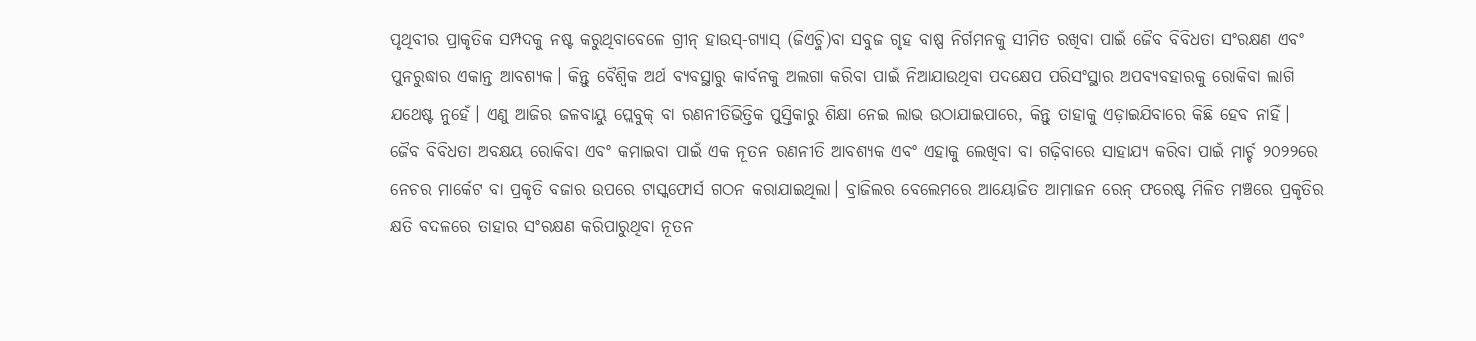ପୃଥିବୀର ପ୍ରାକୃତିକ ସମ୍ପଦକୁ ନଷ୍ଟ କରୁଥିବାବେଳେ ଗ୍ରୀନ୍ ହାଉସ୍-ଗ୍ୟାସ୍ (ଜିଏଚ୍ଜି)ବା ସବୁଜ ଗୃହ ବାଷ୍ପ ନିର୍ଗମନକୁ ସୀମିତ ରଖିବା ପାଇଁ ଜୈବ ବିବିଧତା ସଂରକ୍ଷଣ ଏବଂ ପୁନରୁଦ୍ଧାର ଏକାନ୍ତ ଆବଶ୍ୟକ। କିନ୍ତୁ ବୈଶ୍ୱିକ ଅର୍ଥ ବ୍ୟବସ୍ଥାରୁ କାର୍ବନକୁ ଅଲଗା କରିବା ପାଇଁ ନିଆଯାଉଥିବା ପଦକ୍ଷେପ ପରିସଂସ୍ଥାର ଅପବ୍ୟବହାରକୁ ରୋକିବା ଲାଗି ଯଥେଷ୍ଟ ନୁହେଁ। ଏଣୁ ଆଜିର ଜଳବାୟୁ ପ୍ଲେବୁକ୍ ବା ରଣନୀତିଭିତ୍ତିକ ପୁସ୍ତିକାରୁ ଶିକ୍ଷା ନେଇ ଲାଭ ଉଠାଯାଇପାରେ, କିନ୍ତୁ ତାହାକୁ ଏଡ଼ାଇଯିବାରେ କିଛି ହେବ ନାହିଁ।
ଜୈବ ବିବିଧତା ଅବକ୍ଷୟ ରୋକିବା ଏବଂ କମାଇବା ପାଇଁ ଏକ ନୂତନ ରଣନୀତି ଆବଶ୍ୟକ ଏବଂ ଏହାକୁ ଲେଖିବା ବା ଗଢ଼ିବାରେ ସାହାଯ୍ୟ କରିବା ପାଇଁ ମାର୍ଚ୍ଚ ୨୦୨୨ରେ ନେଚର ମାର୍କେଟ ବା ପ୍ରକୃତି ବଜାର ଉପରେ ଟାସ୍କଫୋର୍ସ ଗଠନ କରାଯାଇଥିଲା। ବ୍ରାଜିଲର ବେଲେମରେ ଆୟୋଜିତ ଆମାଜନ ରେନ୍ ଫରେଷ୍ଟ ମିଳିତ ମଞ୍ଚରେ ପ୍ରକୃତିର କ୍ଷତି ବଦଳରେ ତାହାର ସଂରକ୍ଷଣ କରିପାରୁଥିବା ନୂତନ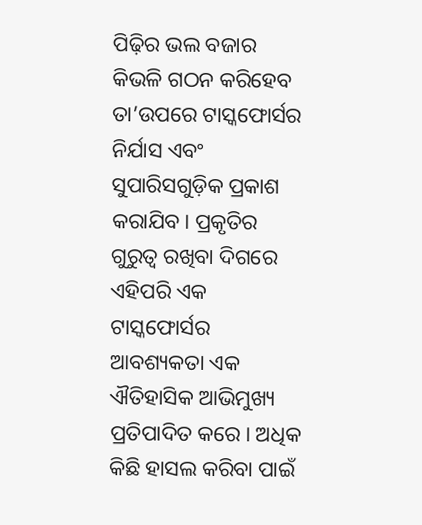ପିଢ଼ିର ଭଲ ବଜାର କିଭଳି ଗଠନ କରିହେବ ତା’ଉପରେ ଟାସ୍କଫୋର୍ସର ନିର୍ଯାସ ଏବଂ ସୁପାରିସଗୁଡ଼ିକ ପ୍ରକାଶ କରାଯିବ। ପ୍ରକୃତିର ଗୁରୁତ୍ୱ ରଖିବା ଦିଗରେ ଏହିପରି ଏକ ଟାସ୍କଫୋର୍ସର ଆବଶ୍ୟକତା ଏକ ଐତିହାସିକ ଆଭିମୁଖ୍ୟ ପ୍ରତିପାଦିତ କରେ। ଅଧିକ କିଛି ହାସଲ କରିବା ପାଇଁ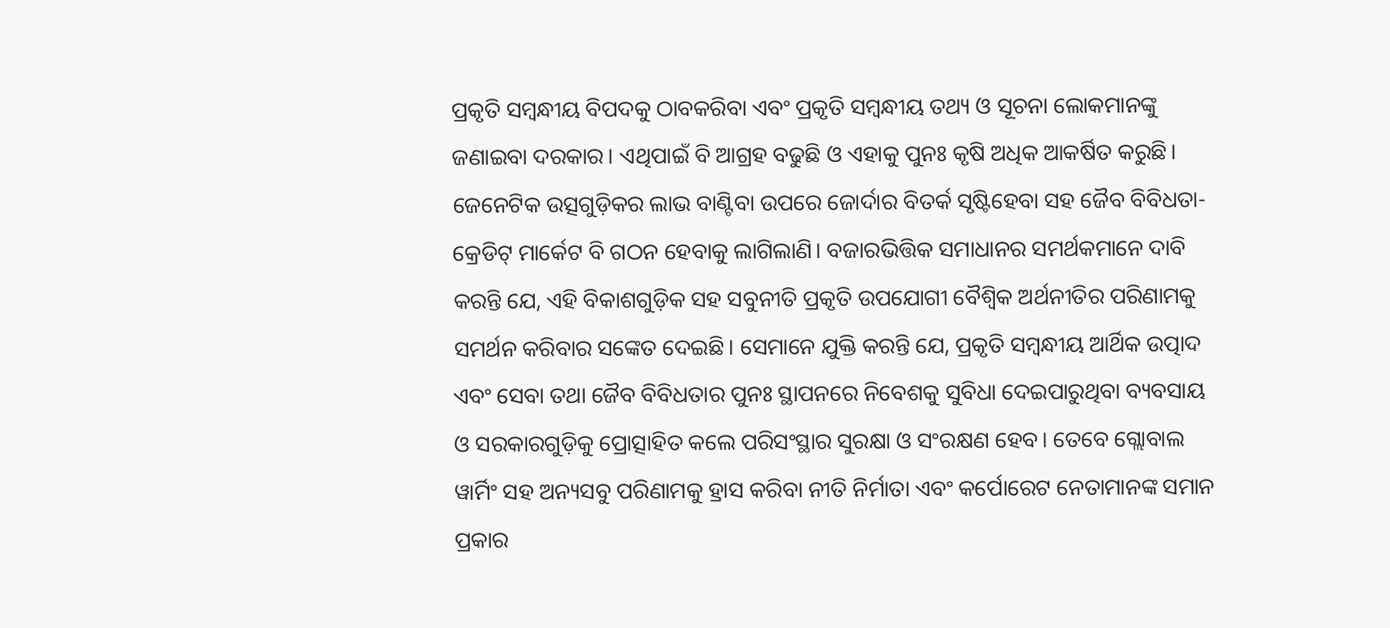ପ୍ରକୃତି ସମ୍ବନ୍ଧୀୟ ବିପଦକୁ ଠାବକରିବା ଏବଂ ପ୍ରକୃତି ସମ୍ବନ୍ଧୀୟ ତଥ୍ୟ ଓ ସୂଚନା ଲୋକମାନଙ୍କୁ ଜଣାଇବା ଦରକାର। ଏଥିପାଇଁ ବି ଆଗ୍ରହ ବଢୁଛି ଓ ଏହାକୁ ପୁନଃ କୃଷି ଅଧିକ ଆକର୍ଷିତ କରୁଛି। ଜେନେଟିକ ଉତ୍ସଗୁଡ଼ିକର ଲାଭ ବାଣ୍ଟିବା ଉପରେ ଜୋର୍ଦାର ବିତର୍କ ସୃଷ୍ଟିହେବା ସହ ଜୈବ ବିବିଧତା- କ୍ରେଡିଟ୍ ମାର୍କେଟ ବି ଗଠନ ହେବାକୁ ଲାଗିଲାଣି। ବଜାରଭିତ୍ତିକ ସମାଧାନର ସମର୍ଥକମାନେ ଦାବି କରନ୍ତି ଯେ, ଏହି ବିକାଶଗୁଡ଼ିକ ସହ ସବୁନୀତି ପ୍ରକୃତି ଉପଯୋଗୀ ବୈଶ୍ୱିକ ଅର୍ଥନୀତିର ପରିଣାମକୁ ସମର୍ଥନ କରିବାର ସଙ୍କେତ ଦେଇଛି। ସେମାନେ ଯୁକ୍ତି କରନ୍ତି ଯେ, ପ୍ରକୃତି ସମ୍ବନ୍ଧୀୟ ଆର୍ଥିକ ଉତ୍ପାଦ ଏବଂ ସେବା ତଥା ଜୈବ ବିବିଧତାର ପୁନଃ ସ୍ଥାପନରେ ନିବେଶକୁ ସୁବିଧା ଦେଇପାରୁଥିବା ବ୍ୟବସାୟ ଓ ସରକାରଗୁଡ଼ିକୁ ପ୍ରୋତ୍ସାହିତ କଲେ ପରିସଂସ୍ଥାର ସୁରକ୍ଷା ଓ ସଂରକ୍ଷଣ ହେବ। ତେବେ ଗ୍ଲୋବାଲ ୱାର୍ମିଂ ସହ ଅନ୍ୟସବୁ ପରିଣାମକୁ ହ୍ରାସ କରିବା ନୀତି ନିର୍ମାତା ଏବଂ କର୍ପୋରେଟ ନେତାମାନଙ୍କ ସମାନ ପ୍ରକାର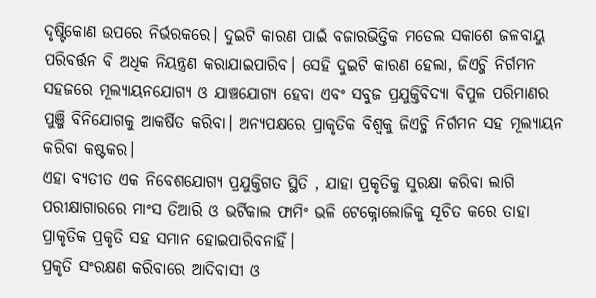ଦୃଷ୍ଟିକୋଣ ଉପରେ ନିର୍ଭରକରେ। ଦୁଇଟି କାରଣ ପାଇଁ ବଜାରଭିତ୍ତିକ ମଡେଲ ସକାଶେ ଜଳବାୟୁ ପରିବର୍ତ୍ତନ ବି ଅଧିକ ନିୟନ୍ତ୍ରଣ କରାଯାଇପାରିବ। ସେହି ଦୁଇଟି କାରଣ ହେଲା, ଜିଏଚ୍ଜି ନିର୍ଗମନ ସହଜରେ ମୂଲ୍ୟାୟନଯୋଗ୍ୟ ଓ ଯାଞ୍ଚଯୋଗ୍ୟ ହେବା ଏବଂ ସବୁଜ ପ୍ରଯୁକ୍ତିବିଦ୍ୟା ବିପୁଳ ପରିମାଣର ପୁଞ୍ଜି ବିନିଯୋଗକୁ ଆକର୍ଷିତ କରିବା। ଅନ୍ୟପକ୍ଷରେ ପ୍ରାକୃତିକ ବିଶ୍ୱକୁ ଜିଏଚ୍ଜି ନିର୍ଗମନ ସହ ମୂଲ୍ୟାୟନ କରିବା କଷ୍ଟକର।
ଏହା ବ୍ୟତୀତ ଏକ ନିବେଶଯୋଗ୍ୟ ପ୍ରଯୁକ୍ତିଗତ ସ୍ଥିତି , ଯାହା ପ୍ରକୃତିକୁ ସୁରକ୍ଷା କରିବା ଲାଗି ପରୀକ୍ଷାଗାରରେ ମାଂସ ତିଆରି ଓ ଭର୍ଟିକାଲ ଫାମିଂ ଭଳି ଟେକ୍ନୋଲୋଜିକୁ ସୂଚିତ କରେ ତାହା ପ୍ରାକୃତିକ ପ୍ରକୃତି ସହ ସମାନ ହୋଇପାରିବନାହିଁ।
ପ୍ରକୃତି ସଂରକ୍ଷଣ କରିବାରେ ଆଦିବାସୀ ଓ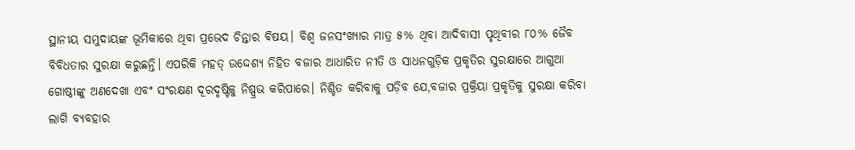ସ୍ଥାନୀୟ ସମୁଦାୟଙ୍କ ଭୂମିକାରେ ଥିବା ପ୍ରଭେଦ ଚିନ୍ତାର ବିଷୟ। ବିଶ୍ୱ ଜନସଂଖ୍ୟାର ମାତ୍ର ୫% ଥିବା ଆଦିବାସୀ ପୃଥିବୀର ୮୦% ଜୈବ ବିବିଧତାର ସୁରକ୍ଷା କରୁଛନ୍ତି। ଏପରିକି ମହତ୍ ଉଦ୍ଦେଶ୍ୟ ନିହିତ ବଜାର ଆଧାରିତ ନୀତି ଓ ସାଧନଗୁଡ଼ିକ ପ୍ରକୃତିର ସୁରକ୍ଷାରେ ଆଗୁଆ ଗୋଷ୍ଠୀଙ୍କୁ ଅଣଦେଖା ଏବଂ ସଂରକ୍ଷଣ ଦୂରଦୃଷ୍ଟିକୁ ନିଷ୍ପ୍ରଭ କରିପାରେ। ନିଶ୍ଚିତ କରିବାକୁ ପଡ଼ିବ ଯେ,ବଜାର ପ୍ରକ୍ରିୟା ପ୍ରକୃତିକୁ ସୁରକ୍ଷା କରିବା ଲାଗି ବ୍ୟବହାର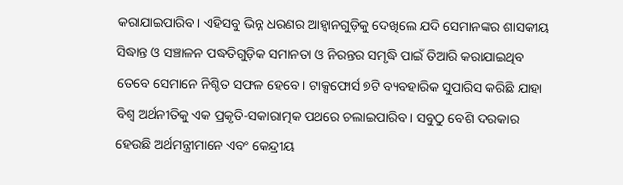କରାଯାଇପାରିବ। ଏହିସବୁ ଭିନ୍ନ ଧରଣର ଆହ୍ବାନଗୁଡ଼ିକୁ ଦେଖିଲେ ଯଦି ସେମାନଙ୍କର ଶାସକୀୟ ସିଦ୍ଧାନ୍ତ ଓ ସଞ୍ଚାଳନ ପଦ୍ଧତିଗୁଡ଼ିକ ସମାନତା ଓ ନିରନ୍ତର ସମୃଦ୍ଧି ପାଇଁ ତିଆରି କରାଯାଇଥିବ ତେବେ ସେମାନେ ନିଶ୍ଚିତ ସଫଳ ହେବେ। ଟାକ୍ସଫୋର୍ସ ୭ଟି ବ୍ୟବହାରିକ ସୁପାରିସ କରିଛି ଯାହା ବିଶ୍ୱ ଅର୍ଥନୀତିକୁ ଏକ ପ୍ରକୃତି-ସକାରାତ୍ମକ ପଥରେ ଚଲାଇପାରିବ। ସବୁଠୁ ବେଶି ଦରକାର ହେଉଛି ଅର୍ଥମନ୍ତ୍ରୀମାନେ ଏବଂ କେନ୍ଦ୍ରୀୟ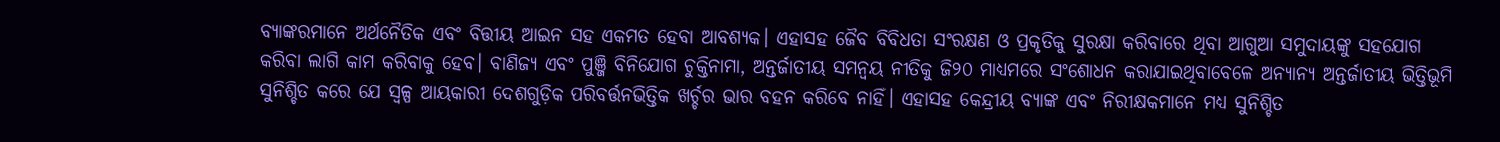ବ୍ୟାଙ୍କରମାନେ ଅର୍ଥନୈତିକ ଏବଂ ବିତ୍ତୀୟ ଆଇନ ସହ ଏକମତ ହେବା ଆବଶ୍ୟକ। ଏହାସହ ଜୈବ ବିବିଧତା ସଂରକ୍ଷଣ ଓ ପ୍ରକୃତିକୁ ସୁରକ୍ଷା କରିବାରେ ଥିବା ଆଗୁଆ ସମୁଦାୟଙ୍କୁ ସହଯୋଗ କରିବା ଲାଗି କାମ କରିବାକୁ ହେବ। ବାଣିଜ୍ୟ ଏବଂ ପୁଞ୍ଜି ବିନିଯୋଗ ଚୁକ୍ତିନାମା, ଅନ୍ତର୍ଜାତୀୟ ସମନ୍ବୟ ନୀତିକୁ ଜି୨୦ ମାଧ୍ୟମରେ ସଂଶୋଧନ କରାଯାଇଥିବାବେଳେ ଅନ୍ୟାନ୍ୟ ଅନ୍ତର୍ଜାତୀୟ ଭିତ୍ତିଭୂମି ସୁନିଶ୍ଚିତ କରେ ଯେ ସ୍ବଳ୍ପ ଆୟକାରୀ ଦେଶଗୁଡ଼ିକ ପରିବର୍ତ୍ତନଭିତ୍ତିକ ଖର୍ଚ୍ଚର ଭାର ବହନ କରିବେ ନାହିଁ। ଏହାସହ କେନ୍ଦ୍ରୀୟ ବ୍ୟାଙ୍କ ଏବଂ ନିରୀକ୍ଷକମାନେ ମଧ୍ୟ ସୁନିଶ୍ଚିତ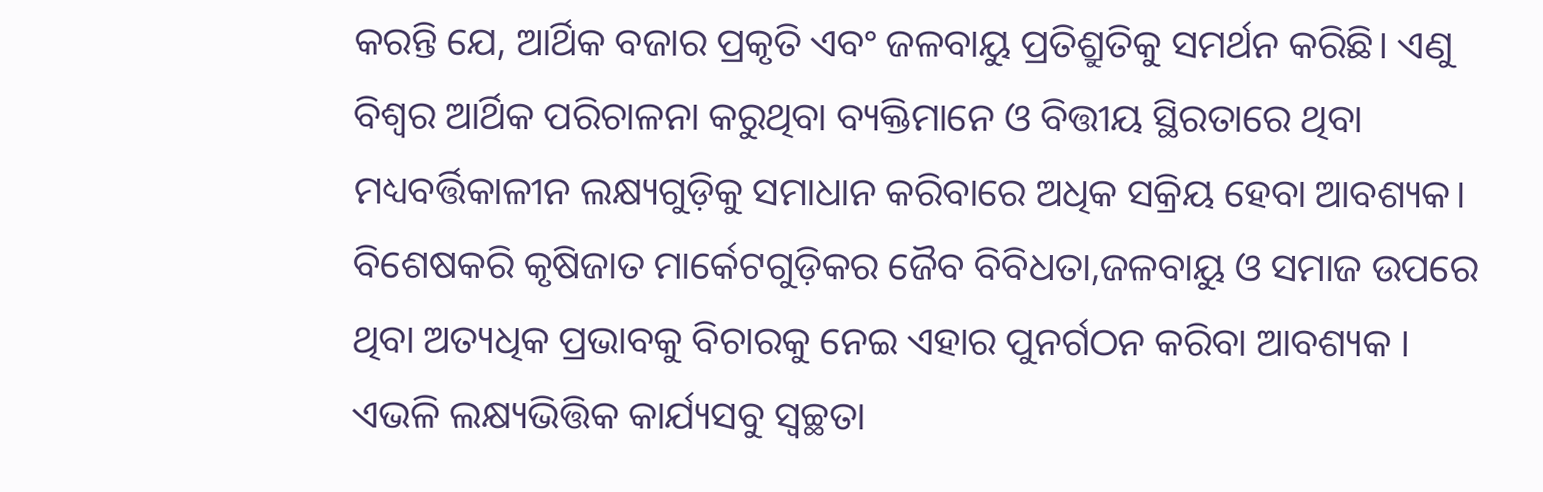କରନ୍ତି ଯେ, ଆର୍ଥିକ ବଜାର ପ୍ରକୃତି ଏବଂ ଜଳବାୟୁ ପ୍ରତିଶ୍ରୁତିକୁ ସମର୍ଥନ କରିଛି। ଏଣୁ ବିଶ୍ୱର ଆର୍ଥିକ ପରିଚାଳନା କରୁଥିବା ବ୍ୟକ୍ତିମାନେ ଓ ବିତ୍ତୀୟ ସ୍ଥିରତାରେ ଥିବା ମଧ୍ୟବର୍ତ୍ତିକାଳୀନ ଲକ୍ଷ୍ୟଗୁଡ଼ିକୁ ସମାଧାନ କରିବାରେ ଅଧିକ ସକ୍ରିୟ ହେବା ଆବଶ୍ୟକ। ବିଶେଷକରି କୃଷିଜାତ ମାର୍କେଟଗୁଡ଼ିକର ଜୈବ ବିବିଧତା,ଜଳବାୟୁ ଓ ସମାଜ ଉପରେ ଥିବା ଅତ୍ୟଧିକ ପ୍ରଭାବକୁ ବିଚାରକୁ ନେଇ ଏହାର ପୁନର୍ଗଠନ କରିବା ଆବଶ୍ୟକ । ଏଭଳି ଲକ୍ଷ୍ୟଭିତ୍ତିକ କାର୍ଯ୍ୟସବୁ ସ୍ବଚ୍ଛତା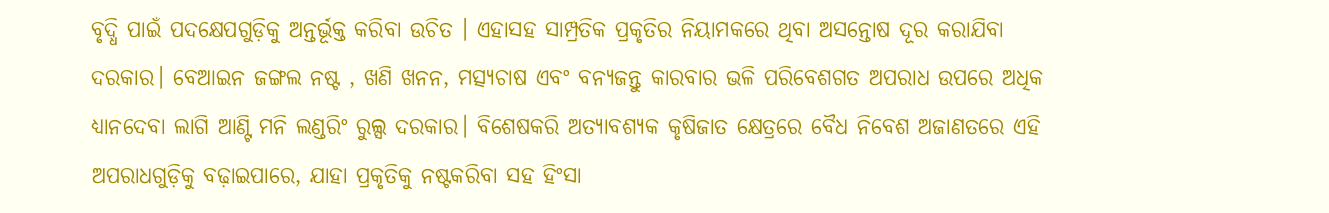ବୃଦ୍ଧି ପାଇଁ ପଦକ୍ଷେପଗୁଡ଼ିକୁ ଅନ୍ତର୍ଭୂକ୍ତ କରିବା ଉଚିତ । ଏହାସହ ସାମ୍ପ୍ରତିକ ପ୍ରକୃତିର ନିୟାମକରେ ଥିବା ଅସନ୍ତୋଷ ଦୂର କରାଯିବା ଦରକାର। ବେଆଇନ ଜଙ୍ଗଲ ନଷ୍ଟ , ଖଣି ଖନନ, ମତ୍ସ୍ୟଚାଷ ଏବଂ ବନ୍ୟଜନ୍ତୁ କାରବାର ଭଳି ପରିବେଶଗତ ଅପରାଧ ଉପରେ ଅଧିକ ଧ୍ୟାନଦେବା ଲାଗି ଆଣ୍ଟି ମନି ଲଣ୍ଡରିଂ ରୁଲ୍ସ ଦରକାର। ବିଶେଷକରି ଅତ୍ୟାବଶ୍ୟକ କୃଷିଜାତ କ୍ଷେତ୍ରରେ ବୈଧ ନିବେଶ ଅଜାଣତରେ ଏହି ଅପରାଧଗୁଡ଼ିକୁ ବଢ଼ାଇପାରେ, ଯାହା ପ୍ରକୃତିକୁ ନଷ୍ଟକରିବା ସହ ହିଂସା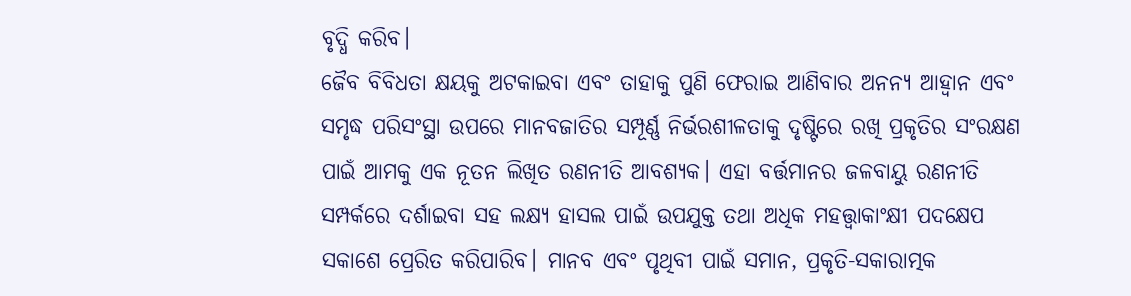ବୃଦ୍ଧି କରିବ।
ଜୈବ ବିବିଧତା କ୍ଷୟକୁ ଅଟକାଇବା ଏବଂ ତାହାକୁ ପୁଣି ଫେରାଇ ଆଣିବାର ଅନନ୍ୟ ଆହ୍ବାନ ଏବଂ ସମୃଦ୍ଧ ପରିସଂସ୍ଥା ଉପରେ ମାନବଜାତିର ସମ୍ପୂର୍ଣ୍ଣ ନିର୍ଭରଶୀଳତାକୁ ଦୃଷ୍ଟିରେ ରଖି ପ୍ରକୃତିର ସଂରକ୍ଷଣ ପାଇଁ ଆମକୁ ଏକ ନୂତନ ଲିଖିତ ରଣନୀତି ଆବଶ୍ୟକ। ଏହା ବର୍ତ୍ତମାନର ଜଳବାୟୁ ରଣନୀତି ସମ୍ପର୍କରେ ଦର୍ଶାଇବା ସହ ଲକ୍ଷ୍ୟ ହାସଲ ପାଇଁ ଉପଯୁକ୍ତ ତଥା ଅଧିକ ମହତ୍ତ୍ୱାକାଂକ୍ଷୀ ପଦକ୍ଷେପ ସକାଶେ ପ୍ରେରିତ କରିପାରିବ। ମାନବ ଏବଂ ପୃଥିବୀ ପାଇଁ ସମାନ, ପ୍ରକୃତି-ସକାରାତ୍ମକ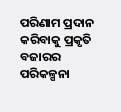ପରିଣାମ ପ୍ରଦାନ କରିବାକୁ ପ୍ରକୃତି ବଜାରର ପରିକଳ୍ପନା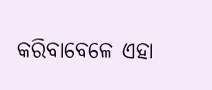କରିବାବେଳେ ଏହା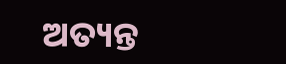ଅତ୍ୟନ୍ତ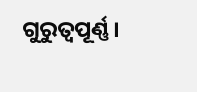ଗୁରୁତ୍ୱପୂର୍ଣ୍ଣ।